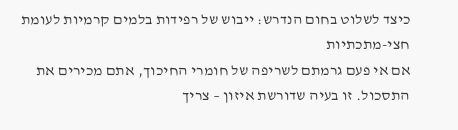כיצד לשלוט בחום הנדרש: ייבוש של רפידות בלמים קרמיות לעומת חצי-מתכתיות
אם אי פעם גרמתם לשריפה של חומרי החיכוך, אתם מכירים את התסכול. זו בעיה שדורשת איזון – צריך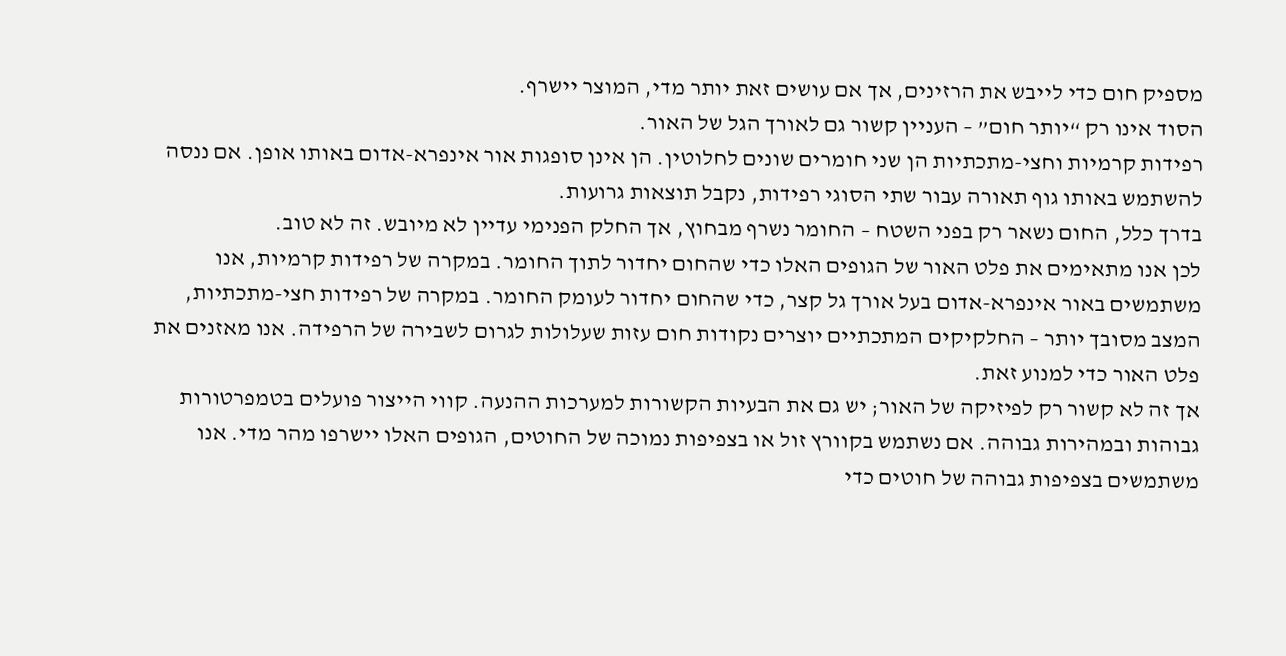מספיק חום כדי לייבש את הרזינים, אך אם עושים זאת יותר מדי, המוצר יישרף.
הסוד אינו רק “יותר חום” – העניין קשור גם לאורך הגל של האור.
רפידות קרמיות וחצי-מתכתיות הן שני חומרים שונים לחלוטין. הן אינן סופגות אור אינפרא-אדום באותו אופן. אם ננסה להשתמש באותו גוף תאורה עבור שתי הסוגי רפידות, נקבל תוצאות גרועות.
בדרך כלל, החום נשאר רק בפני השטח – החומר נשרף מבחוץ, אך החלק הפנימי עדיין לא מיובש. זה לא טוב.
לכן אנו מתאימים את פלט האור של הגופים האלו כדי שהחום יחדור לתוך החומר. במקרה של רפידות קרמיות, אנו משתמשים באור אינפרא-אדום בעל אורך גל קצר, כדי שהחום יחדור לעומק החומר. במקרה של רפידות חצי-מתכתיות, המצב מסובך יותר – החלקיקים המתכתיים יוצרים נקודות חום עזות שעלולות לגרום לשבירה של הרפידה. אנו מאזנים את פלט האור כדי למנוע זאת.
אך זה לא קשור רק לפיזיקה של האור; יש גם את הבעיות הקשורות למערכות ההנעה. קווי הייצור פועלים בטמפרטורות גבוהות ובמהירות גבוהה. אם נשתמש בקוורץ זול או בצפיפות נמוכה של החוטים, הגופים האלו יישרפו מהר מדי. אנו משתמשים בצפיפות גבוהה של חוטים כדי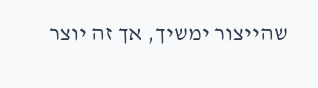שהייצור ימשיך, אך זה יוצר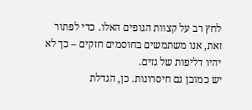לחץ רב על קצוות הגופים האלו. כדי לפתור זאת, אנו משתמשים בחוסמים חזקים – כך לא יהיו דליפות של גזים.
יש כמובן גם חיסרונות. כן, הגדלת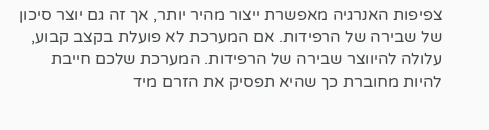צפיפות האנרגיה מאפשרת ייצור מהיר יותר, אך זה גם יוצר סיכון של שבירה של הרפידות. אם המערכת לא פועלת בקצב קבוע, עלולה להיווצר שבירה של הרפידות. המערכת שלכם חייבת להיות מחוברת כך שהיא תפסיק את הזרם מיד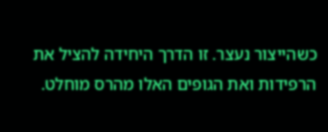כשהייצור נעצר. זו הדרך היחידה להציל את הרפידות ואת הגופים האלו מהרס מוחלט.